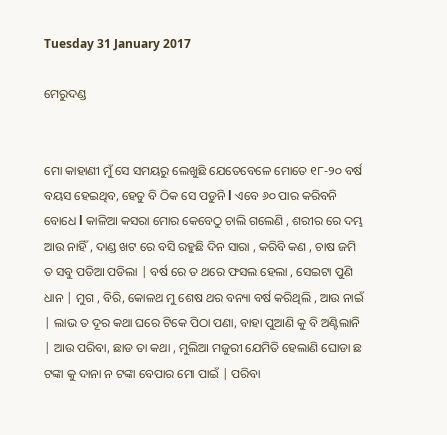Tuesday 31 January 2017

ମେରୁଦଣ୍ଡ


ମୋ କାହାଣୀ ମୁଁ ସେ ସମୟରୁ ଲେଖୁଛି ଯେତେବେଳେ ମୋତେ ୧୮-୨୦ ବର୍ଷ ବୟସ ହେଇଥିବ, ହେତୁ ବି ଠିକ ସେ ପଡୁନି l ଏବେ ୬୦ ପାର କରିବନି ବୋଧେ l କାଳିଆ କସରା ମୋର କେବେଠୁ ଚାଲି ଗଲେଣି , ଶରୀର ରେ ଦମ୍ଭ ଆଉ ନାହିଁ , ଦାଣ୍ଡ ଖଟ ରେ ବସି ରହୁଛି ଦିନ ସାରା , କରିବି କଣ , ଚାଷ ଜମି ତ ସବୁ ପଡିଆ ପଡିଲା | ବର୍ଷ ରେ ତ ଥରେ ଫସଲ ହେଲା , ସେଇଟା ପୁଣି ଧାନ | ମୁଗ , ବିରି, କୋଳଥ ମୁ ଶେଷ ଥର ବନ୍ୟା ବର୍ଷ କରିଥିଲି , ଆଉ ନାଇଁ | ଲାଭ ତ ଦୂର କଥା ଘରେ ଟିକେ ପିଠା ପଣା, ବାହା ପୁଆଣି କୁ ବି ଅଣ୍ଟିଲାନି | ଆଉ ପରିବା, ଛାଡ ତା କଥା , ମୁଲିଆ ମଜୁରୀ ଯେମିତି ହେଲାଣି ଘୋଡା ଛ ଟଙ୍କା କୁ ଦାନା ନ ଟଙ୍କା ବେପାର ମୋ ପାଇଁ | ପରିବା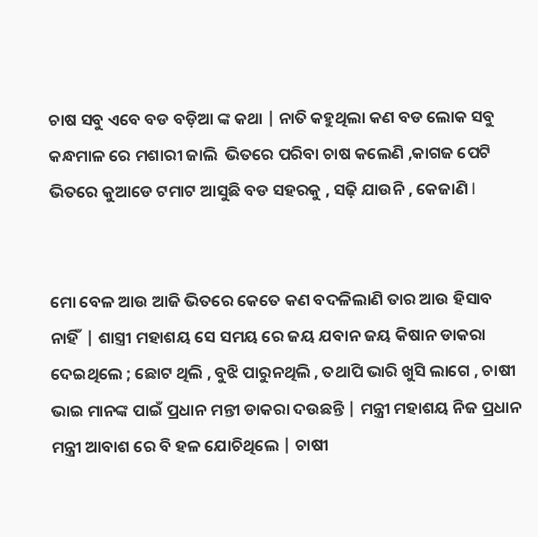ଚାଷ ସବୁ ଏବେ ବଡ ବଡ଼ିଆ ଙ୍କ କଥା | ନାତି କହୁଥିଲା କଣ ବଡ ଲୋକ ସବୁ କନ୍ଧମାଳ ରେ ମଶାରୀ ଜାଲି  ଭିତରେ ପରିବା ଚାଷ କଲେଣି ,କାଗଜ ପେଟି ଭିତରେ କୁଆଡେ ଟମାଟ ଆସୁଛି ବଡ ସହରକୁ , ସଢ଼ି ଯାଉନି , କେଜାଣି l


ମୋ ବେଳ ଆଉ ଆଜି ଭିତରେ କେତେ କଣ ବଦଳିଲାଣି ତାର ଆଉ ହିସାବ ନାହିଁ  | ଶାସ୍ତ୍ରୀ ମହାଶୟ ସେ ସମୟ ରେ ଜୟ ଯବାନ ଜୟ କିଷାନ ଡାକରା ଦେଇଥିଲେ ; ଛୋଟ ଥିଲି , ବୁଝି ପାରୁନଥିଲି , ତଥାପି ଭାରି ଖୁସି ଲାଗେ , ଚାଷୀ ଭାଇ ମାନଙ୍କ ପାଇଁ ପ୍ରଧାନ ମନ୍ତୀ ଡାକରା ଦଉଛନ୍ତି | ମନ୍ତ୍ରୀ ମହାଶୟ ନିଜ ପ୍ରଧାନ ମନ୍ତ୍ରୀ ଆବାଶ ରେ ବି ହଳ ଯୋଚିଥିଲେ | ଚାଷୀ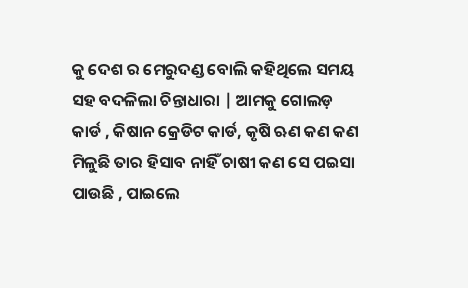କୁ ଦେଶ ର ମେରୁଦଣ୍ଡ ବୋଲି କହିଥିଲେ ସମୟ ସହ ବଦଳିଲା ଚିନ୍ତାଧାରା | ଆମକୁ ଗୋଲଡ଼ କାର୍ଡ , କିଷାନ କ୍ରେଡିଟ କାର୍ଡ, କୃଷି ଋଣ କଣ କଣ ମିଳୁଛି ତାର ହିସାବ ନାହିଁ ଚାଷୀ କଣ ସେ ପଇସା ପାଉଛି , ପାଇଲେ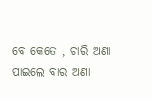ବେ କେତେ , ଚାରି ଅଣା ପାଇଲେ ବାର ଅଣା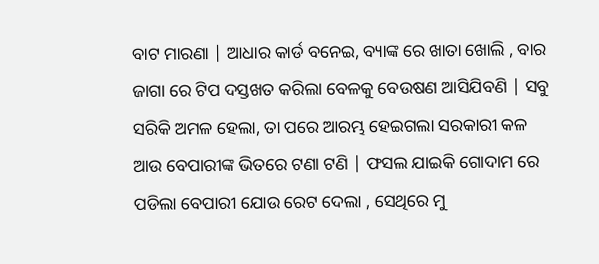ବାଟ ମାରଣା | ଆଧାର କାର୍ଡ ବନେଇ, ବ୍ୟାଙ୍କ ରେ ଖାତା ଖୋଲି , ବାର ଜାଗା ରେ ଟିପ ଦସ୍ତଖତ କରିଲା ବେଳକୁ ବେଉଷଣ ଆସିଯିବଣି | ସବୁ ସରିକି ଅମଳ ହେଲା, ତା ପରେ ଆରମ୍ଭ ହେଇଗଲା ସରକାରୀ କଳ ଆଉ ବେପାରୀଙ୍କ ଭିତରେ ଟଣା ଟଣି | ଫସଲ ଯାଇକି ଗୋଦାମ ରେ ପଡିଲା ବେପାରୀ ଯୋଉ ରେଟ ଦେଲା , ସେଥିରେ ମୁ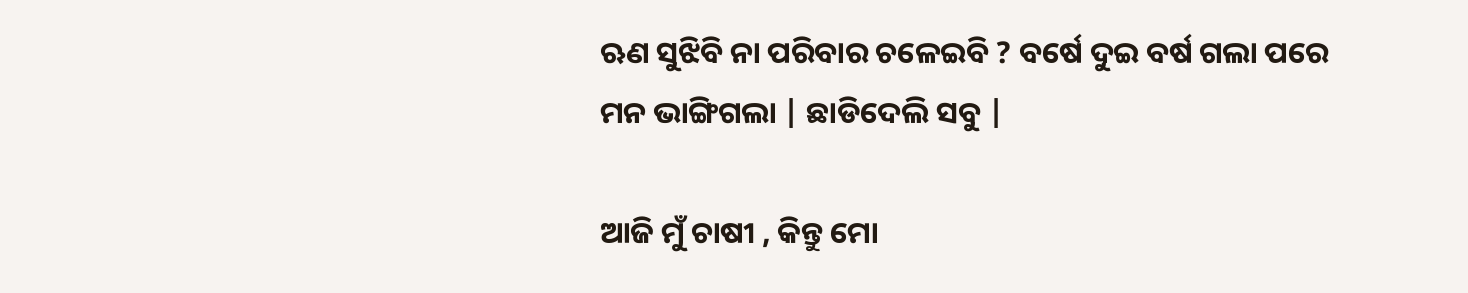ଋଣ ସୁଝିବି ନା ପରିବାର ଚଳେଇବି ? ବର୍ଷେ ଦୁଇ ବର୍ଷ ଗଲା ପରେ ମନ ଭାଙ୍ଗିଗଲା | ଛାଡିଦେଲି ସବୁ |

ଆଜି ମୁଁ ଚାଷୀ , କିନ୍ତୁ ମୋ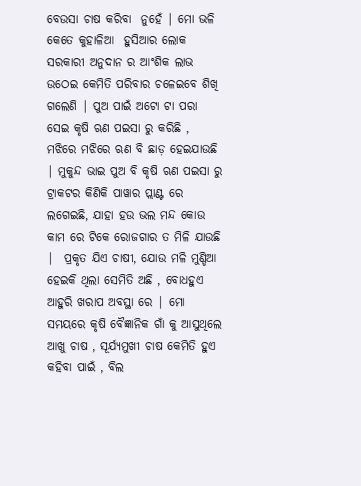ବେଉସା ଚାଷ କରିବା  ନୁହେଁ | ମୋ ଭଳି କେତେ କୁହାଳିଆ  ହୁସିଆର ଲୋକ ସରକାରୀ ଅନୁଦାନ ର ଆଂଶିକ ଲାଭ ଉଠେଇ କେମିତି ପରିବାର ଚଳେଇବେ ଶିଖି ଗଲେଣି | ପୁଅ ପାଇଁ ଅଟୋ ଟା ପରା ସେଇ କୃଷି ଋଣ ପଇସା ରୁ କରିଛି , ମଝିରେ ମଝିରେ ଋଣ ବି ଛାଡ଼ ହେଇଯାଉଛି | ମୁକୁନ୍ଦ ଭାଇ ପୁଅ ବି କୃଷି ଋଣ ପଇସା ରୁ ଟ୍ରାକଟର କିଣିକି ପାୱାର ପ୍ଲାଣ୍ଟ ରେ ଲଗେଇଛି, ଯାହା ହଉ ଭଲ ମନ୍ଦ କୋଉ କାମ ରେ ଟିକେ ରୋଜଗାର ତ ମିଳି ଯାଉଛି |  ପ୍ରକୃତ ଯିଏ ଚାଷୀ, ଯୋଉ ମଳି ମୁଣ୍ଡିଆ ହେଇକି ଥିଲା ସେମିତି ଅଛି , ବୋଧହୁଏ ଆହୁରି ଖରାପ ଅବସ୍ଥା ରେ | ମୋ ସମୟରେ କୃଷି ବୈଜ୍ଞାନିକ ଗାଁ କୁ ଆସୁଥିଲେ ଆଖୁ ଚାଷ , ସୂର୍ଯ୍ୟମୁଖୀ ଚାଷ କେମିତି ହୁଏ କହିବା ପାଇଁ , ବିଲ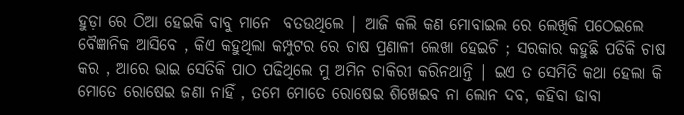ହୁଡ଼ା ରେ ଠିଆ ହେଇକି ବାବୁ ମାନେ  ବତଉଥିଲେ | ଆଜି କଲି କଣ ମୋବାଇଲ ରେ ଲେଖିକି ପଠେଇଲେ ବୈଜ୍ଞାନିକ ଆସିବେ , କିଏ କହୁଥିଲା କମ୍ପୁଟର ରେ ଚାଷ ପ୍ରଣାଳୀ ଲେଖା ହେଇଚି ; ସରକାର କହୁଛି ପଡିକି ଚାଷ କର , ଆରେ ଭାଇ ସେତିକି ପାଠ ପଢିଥିଲେ ମୁ ଅମିନ ଚାକିରୀ କରିନଥାନ୍ତି | ଇଏ ତ ସେମିତି କଥା ହେଲା କି ମୋତେ ରୋଷେଇ ଜଣା ନାହିଁ , ତମେ ମୋତେ ରୋଷେଇ ଶିଖେଇବ ନା ଲୋନ ଦବ, କହିବା ଢାବା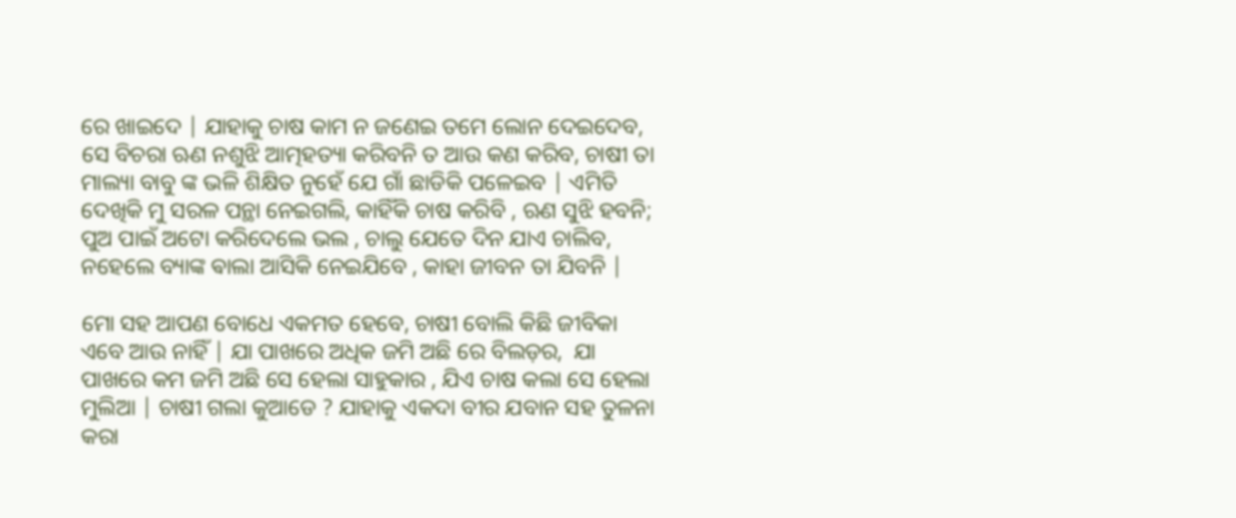ରେ ଖାଇଦେ | ଯାହାକୁ ଚାଷ କାମ ନ ଜଣେଇ ତମେ ଲୋନ ଦେଇଦେବ, ସେ ବିଚରା ଋଣ ନଶୁଝି ଆତ୍ମହତ୍ୟା କରିବନି ତ ଆଉ କଣ କରିବ, ଚାଷୀ ତା ମାଲ୍ୟା ବାବୁ ଙ୍କ ଭଳି ଶିକ୍ଷିତ ନୁହେଁ ଯେ ଗାଁ ଛାଡିକି ପଳେଇବ | ଏମିତି ଦେଖିକି ମୁ ସରଳ ପନ୍ଥା ନେଇଗଲି, କାହିଁକି ଚାଷ କରିବି , ଋଣ ସୁଝି ହବନି; ପୁଅ ପାଇଁ ଅଟୋ କରିଦେଲେ ଭଲ , ଚାଲୁ ଯେତେ ଦିନ ଯାଏ ଚାଲିବ, ନହେଲେ ବ୍ୟାଙ୍କ ଵାଲା ଆସିକି ନେଇଯିବେ , କାହା ଜୀବନ ତା ଯିବନି |

ମୋ ସହ ଆପଣ ବୋଧେ ଏକମତ ହେବେ, ଚାଷୀ ବୋଲି କିଛି ଜୀବିକା ଏବେ ଆଉ ନାହିଁ | ଯା ପାଖରେ ଅଧିକ ଜମି ଅଛି ରେ ବିଲଡ଼ର,  ଯା ପାଖରେ କମ ଜମି ଅଛି ସେ ହେଲା ସାହୁକାର , ଯିଏ ଚାଷ କଲା ସେ ହେଲା ମୁଲିଆ | ଚାଷୀ ଗଲା କୁଆଡେ ? ଯାହାକୁ ଏକଦା ବୀର ଯବାନ ସହ ତୁଳନା କରା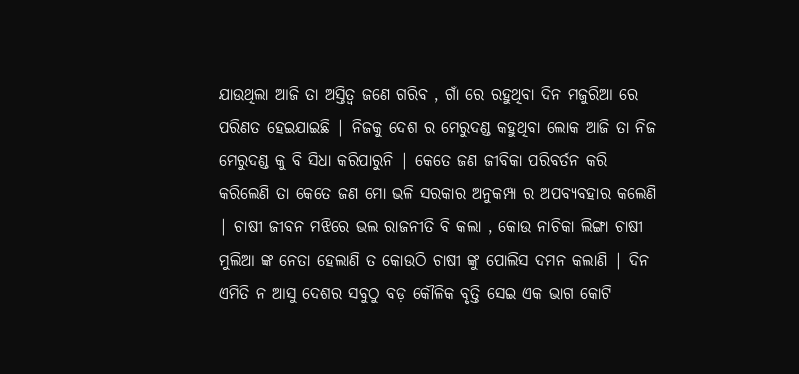ଯାଉଥିଲା ଆଜି ତା ଅସ୍ତିତ୍ବ ଜଣେ ଗରିବ , ଗାଁ ରେ ରହୁଥିବା ଦିନ ମଜୁରିଆ ରେ ପରିଣତ ହେଇଯାଇଛି | ନିଜକୁ ଦେଶ ର ମେରୁଦଣ୍ଡ କହୁଥିବା ଲୋକ ଆଜି ତା ନିଜ ମେରୁଦଣ୍ଡ କୁ ବି ସିଧା କରିପାରୁନି | କେତେ ଜଣ ଜୀବିକା ପରିବର୍ତନ କରି କରିଲେଣି ତା କେତେ ଜଣ ମୋ ଭଳି ସରକାର ଅନୁକମ୍ପା ର ଅପବ୍ୟବହାର କଲେଣି  | ଚାଷୀ ଜୀବନ ମଝିରେ ଭଲ ରାଜନୀତି ବି କଲା , କୋଉ ନାଚିକା ଲିଙ୍ଗା ଚାଷୀ ମୁଲିଆ ଙ୍କ ନେତା ହେଲାଣି ତ କୋଉଠି ଚାଷୀ ଙ୍କୁ ପୋଲିସ ଦମନ କଲାଣି | ଦିନ ଏମିତି ନ ଆସୁ ଦେଶର ସବୁଠୁ ବଡ଼ କୌଳିକ ବୃତ୍ତି ସେଇ ଏକ ଭାଗ କୋଟି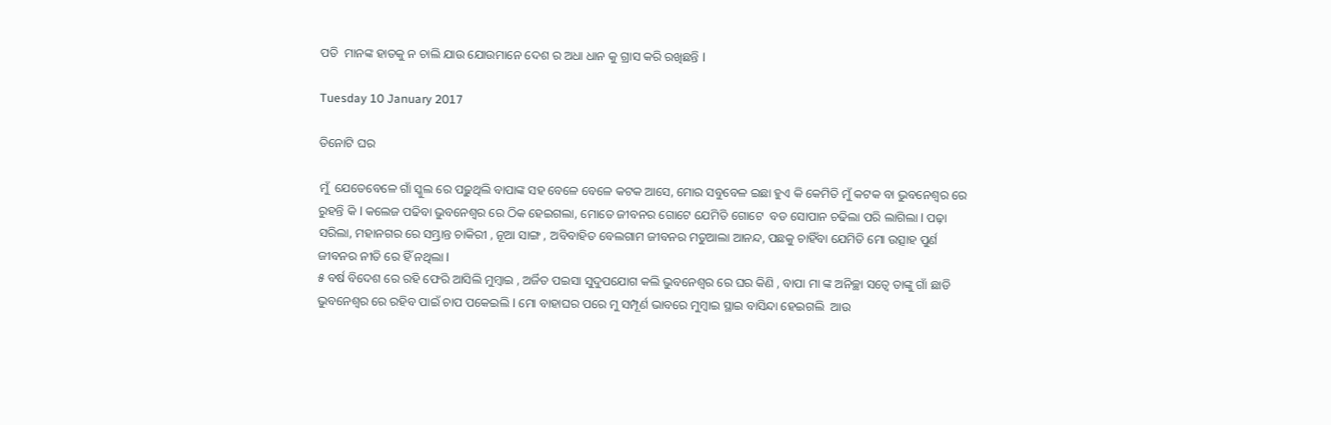ପତି  ମାନଙ୍କ ହାତକୁ ନ ଚାଲି ଯାଉ ଯୋଉମାନେ ଦେଶ ର ଅଧା ଧାନ କୁ ଗ୍ରାସ କରି ରଖିଛନ୍ତି l

Tuesday 10 January 2017

ତିନୋଟି ଘର

ମୁଁ  ଯେତେବେଳେ ଗାଁ ସ୍କୁଲ ରେ ପଢ଼ୁଥିଲି ବାପାଙ୍କ ସହ ବେଳେ ବେଳେ କଟକ ଆସେ, ମୋର ସବୁବେଳ ଇଛା ହୁଏ କି କେମିତି ମୁଁ କଟକ ବା ଭୁବନେଶ୍ୱର ରେ ରୁହନ୍ତି କି l କଲେଜ ପଢିବା ଭୁବନେଶ୍ୱର ରେ ଠିକ ହେଇଗଲା, ମୋତେ ଜୀବନର ଗୋଟେ ଯେମିତି ଗୋଟେ  ବଡ ସୋପାନ ଚଢିଲା ପରି ଲାଗିଲା l ପଢ଼ା ସରିଲା, ମହାନଗର ରେ ସମ୍ଭ୍ରାନ୍ତ ଚାକିରୀ , ନୂଆ ସାଙ୍ଗ , ଅବିବାହିତ ବେଲଗାମ ଜୀବନର ମତୁଆଲା ଆନନ୍ଦ, ପଛକୁ ଚାହିଁବା ଯେମିତି ମୋ ଉତ୍ସାହ ପୁର୍ଣ ଜୀବନର ନୀତି ରେ ହିଁ ନଥିଲା l
୫ ବର୍ଷ ବିଦେଶ ରେ ରହି ଫେରି ଆସିଲି ମୁମ୍ବାଇ , ଅର୍ଜିତ ପଇସା ସୁଦୁପଯୋଗ କଲି ଭୁବନେଶ୍ୱର ରେ ଘର କିଣି , ବାପା ମା ଙ୍କ ଅନିଚ୍ଛା ସତ୍ୱେ ତାଙ୍କୁ ଗାଁ ଛାଡି ଭୁବନେଶ୍ୱର ରେ ରହିବ ପାଇଁ ଚାପ ପକେଇଲି l ମୋ ବାହାଘର ପରେ ମୁ ସମ୍ପୂର୍ଣ ଭାବରେ ମୁମ୍ବାଇ ସ୍ଥାଇ ବାସିନ୍ଦା ହେଇଗଲି  ଆଉ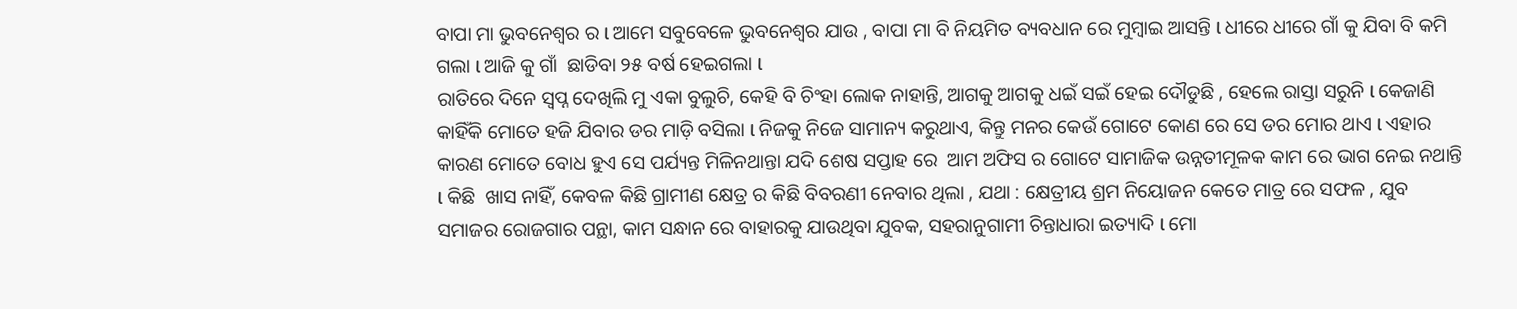ବାପା ମା ଭୁବନେଶ୍ୱର ର l ଆମେ ସବୁବେଳେ ଭୁବନେଶ୍ୱର ଯାଉ , ବାପା ମା ବି ନିୟମିତ ବ୍ୟବଧାନ ରେ ମୁମ୍ବାଇ ଆସନ୍ତି l ଧୀରେ ଧୀରେ ଗାଁ କୁ ଯିବା ବି କମି ଗଲା l ଆଜି କୁ ଗାଁ  ଛାଡିବା ୨୫ ବର୍ଷ ହେଇଗଲା l
ରାତିରେ ଦିନେ ସ୍ବପ୍ନ ଦେଖିଲି ମୁ ଏକା ବୁଲୁଚି, କେହି ବି ଚିଂହା ଲୋକ ନାହାନ୍ତି, ଆଗକୁ ଆଗକୁ ଧଇଁ ସଇଁ ହେଇ ଦୌଡୁଛି , ହେଲେ ରାସ୍ତା ସରୁନି l କେଜାଣି କାହିଁକି ମୋତେ ହଜି ଯିବାର ଡର ମାଡ଼ି ବସିଲା l ନିଜକୁ ନିଜେ ସାମାନ୍ୟ କରୁଥାଏ, କିନ୍ତୁ ମନର କେଉଁ ଗୋଟେ କୋଣ ରେ ସେ ଡର ମୋର ଥାଏ l ଏହାର କାରଣ ମୋତେ ବୋଧ ହୁଏ ସେ ପର୍ଯ୍ୟନ୍ତ ମିଳିନଥାନ୍ତା ଯଦି ଶେଷ ସପ୍ତାହ ରେ  ଆମ ଅଫିସ ର ଗୋଟେ ସାମାଜିକ ଉନ୍ନତୀମୂଳକ କାମ ରେ ଭାଗ ନେଇ ନଥାନ୍ତି l କିଛି  ଖାସ ନାହିଁ, କେବଳ କିଛି ଗ୍ରାମୀଣ କ୍ଷେତ୍ର ର କିଛି ବିବରଣୀ ନେବାର ଥିଲା , ଯଥା : କ୍ଷେତ୍ରୀୟ ଶ୍ରମ ନିୟୋଜନ କେତେ ମାତ୍ର ରେ ସଫଳ , ଯୁବ ସମାଜର ରୋଜଗାର ପନ୍ଥା, କାମ ସନ୍ଧାନ ରେ ବାହାରକୁ ଯାଉଥିବା ଯୁବକ, ସହରାନୁଗାମୀ ଚିନ୍ତାଧାରା ଇତ୍ୟାଦି l ମୋ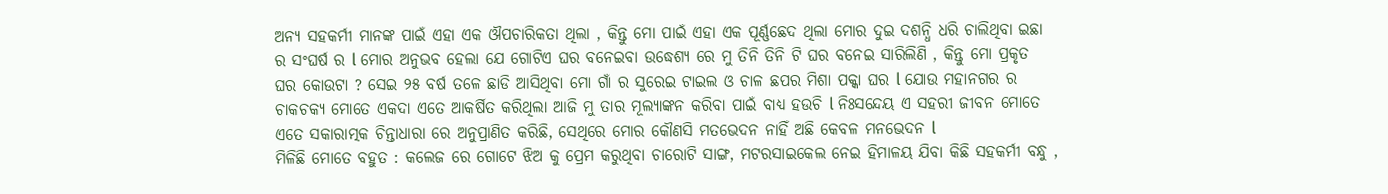ଅନ୍ୟ ସହକର୍ମୀ ମାନଙ୍କ ପାଇଁ ଏହା ଏକ ଔପଚାରିକତା ଥିଲା , କିନ୍ତୁ ମୋ ପାଇଁ ଏହା ଏକ ପୂର୍ଣ୍ଣଛେଦ ଥିଲା ମୋର ଦୁଇ ଦଶନ୍ଧି ଧରି ଚାଲିଥିବା ଇଛା ର ସଂଘର୍ଷ ର l ମୋର ଅନୁଭବ ହେଲା ଯେ ଗୋଟିଏ ଘର ବନେଇବା ଉଦ୍ଧେଶ୍ୟ ରେ ମୁ ତିନି ତିନି ଟି ଘର ବନେଇ ସାରିଲିଣି , କିନ୍ତୁ ମୋ ପ୍ରକୃତ ଘର କୋଉଟା ? ସେଇ ୨୫ ବର୍ଷ ତଳେ ଛାଡି ଆସିଥିବା ମୋ ଗାଁ ର ସୁରେଇ ଟାଇଲ ଓ ଚାଳ ଛପର ମିଶା ପକ୍କା ଘର l ଯୋଉ ମହାନଗର ର ଚାକଚକ୍ୟ ମୋତେ ଏକଦା ଏତେ ଆକର୍ଷିତ କରିଥିଲା ଆଜି ମୁ ତାର ମୂଲ୍ୟାଙ୍କନ କରିବା ପାଇଁ ବାଧ୍ୟ ହଉଚି l ନିଃସନ୍ଦେୟ ଏ ସହରୀ ଜୀବନ ମୋତେ ଏତେ ସକାରାତ୍ମକ ଚିନ୍ତାଧାରା ରେ ଅନୁପ୍ରାଣିତ କରିଛି, ସେଥିରେ ମୋର କୌଣସି ମତଭେଦନ ନାହିଁ ଅଛି କେବଳ ମନଭେଦନ l
ମିଳିଛି ମୋତେ ବହୁତ : କଲେଜ ରେ ଗୋଟେ ଝିଅ କୁ ପ୍ରେମ କରୁଥିବା ଚାରୋଟି ସାଙ୍ଗ, ମଟରସାଇକେଲ ନେଇ ହିମାଳୟ ଯିବା କିଛି ସହକର୍ମୀ ବନ୍ଧୁ ,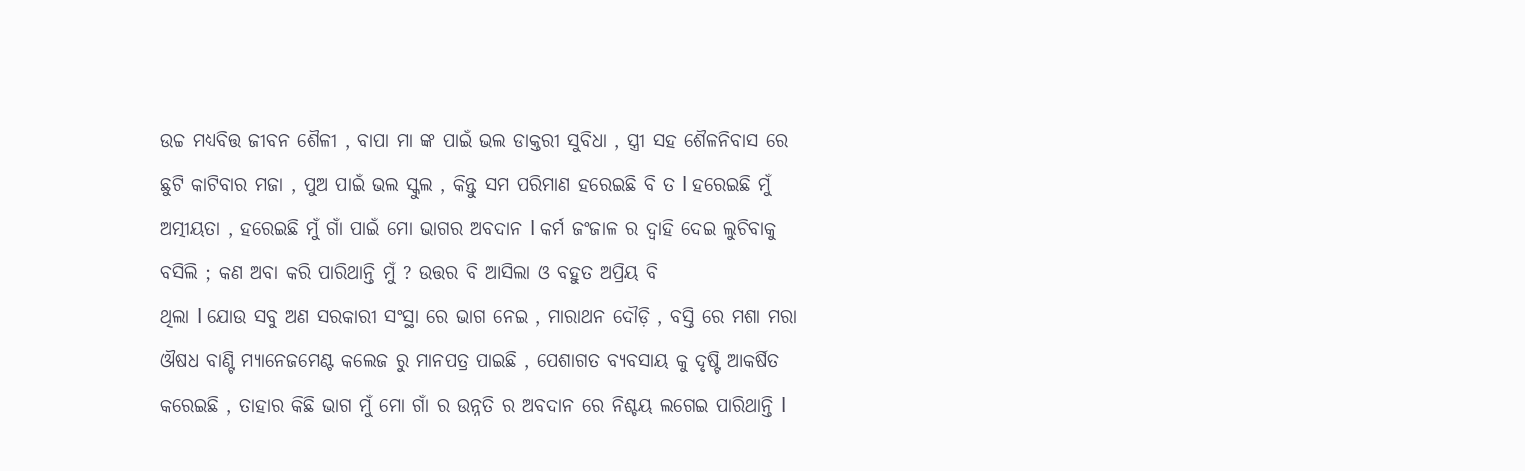ଉଚ୍ଚ ମଧ୍ୟବିତ୍ତ ଜୀବନ ଶୈଳୀ , ବାପା ମା ଙ୍କ ପାଇଁ ଭଲ ଡାକ୍ତରୀ ସୁବିଧା , ସ୍ତ୍ରୀ ସହ ଶୈଳନିବାସ ରେ ଛୁଟି କାଟିବାର ମଜା , ପୁଅ ପାଇଁ ଭଲ ସ୍କୁଲ , କିନ୍ତୁ ସମ ପରିମାଣ ହରେଇଛି ବି ତ l ହରେଇଛି ମୁଁ ଅତ୍ମୀୟତା , ହରେଇଛି ମୁଁ ଗାଁ ପାଇଁ ମୋ ଭାଗର ଅବଦାନ l କର୍ମ ଜଂଜାଳ ର ଦ୍ୱାହି ଦେଇ ଲୁଚିବାକୁ ବସିଲି ; କଣ ଅବା କରି ପାରିଥାନ୍ତି ମୁଁ ? ଉତ୍ତର ବି ଆସିଲା ଓ ବହୁତ ଅପ୍ରିୟ ବି
ଥିଲା l ଯୋଉ ସବୁ ଅଣ ସରକାରୀ ସଂସ୍ଥା ରେ ଭାଗ ନେଇ , ମାରାଥନ ଦୌଡ଼ି , ବସ୍ତି ରେ ମଶା ମରା ଔଷଧ ବାଣ୍ଟି ମ୍ୟାନେଜମେଣ୍ଟ କଲେଜ ରୁ ମାନପତ୍ର ପାଇଛି , ପେଶାଗତ ବ୍ୟବସାୟ କୁ ଦୃଷ୍ଟି ଆକର୍ଷିତ କରେଇଛି , ତାହାର କିଛି ଭାଗ ମୁଁ ମୋ ଗାଁ ର ଉନ୍ନତି ର ଅବଦାନ ରେ ନିଶ୍ଚୟ ଲଗେଇ ପାରିଥାନ୍ତି l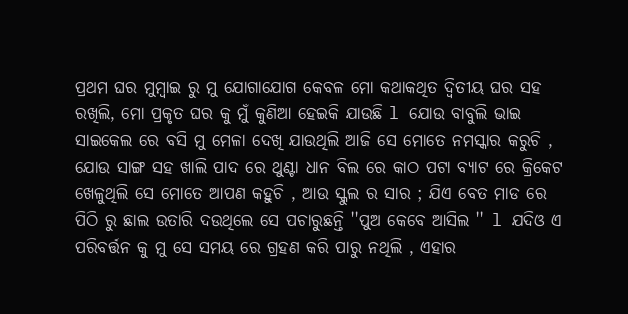ପ୍ରଥମ ଘର ମୁମ୍ବାଇ ରୁ ମୁ ଯୋଗାଯୋଗ କେବଳ ମୋ କଥାକଥିତ ଦ୍ଵିତୀୟ ଘର ସହ ରଖିଲି, ମୋ ପ୍ରକୃତ ଘର କୁ ମୁଁ କୁଣିଆ ହେଇକି ଯାଉଛି l ଯୋଉ ବାବୁଲି ଭାଇ ସାଇକେଲ ରେ ବସି ମୁ ମେଳା ଦେଖି ଯାଉଥିଲି ଆଜି ସେ ମୋତେ ନମସ୍କାର କରୁଚି , ଯୋଉ ସାଙ୍ଗ ସହ ଖାଲି ପାଦ ରେ ଥୁଣ୍ଟା ଧାନ ବିଲ ରେ କାଠ ପଟା ବ୍ୟାଟ ରେ କ୍ରିକେଟ ଖେଳୁଥିଲି ସେ ମୋତେ ଆପଣ କହୁଚି , ଆଉ ସ୍କୁଲ ର ସାର ; ଯିଏ ବେତ ମାଡ ରେ ପିଠି ରୁ ଛାଲ ଉତାରି ଦଉଥିଲେ ସେ ପଚାରୁଛନ୍ତି ''ପୁଅ କେବେ ଆସିଲ '' l ଯଦିଓ ଏ ପରିବର୍ତ୍ତନ କୁ ମୁ ସେ ସମୟ ରେ ଗ୍ରହଣ କରି ପାରୁ ନଥିଲି , ଏହାର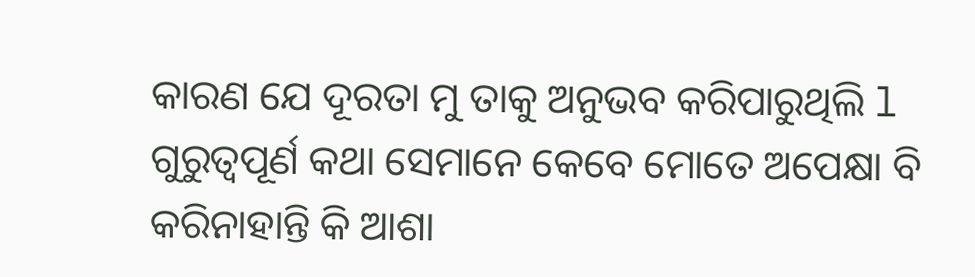କାରଣ ଯେ ଦୂରତା ମୁ ତାକୁ ଅନୁଭବ କରିପାରୁଥିଲି l ଗୁରୁତ୍ୱପୂର୍ଣ କଥା ସେମାନେ କେବେ ମୋତେ ଅପେକ୍ଷା ବି କରିନାହାନ୍ତି କି ଆଶା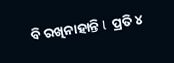ବି ରଖିନାହାନ୍ତି l  ପ୍ରତି ୪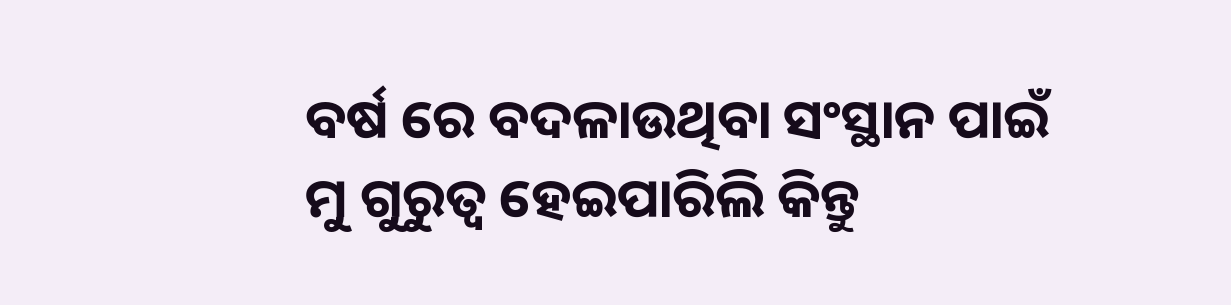ବର୍ଷ ରେ ବଦଳାଉଥିବା ସଂସ୍ଥାନ ପାଇଁ ମୁ ଗୁରୁତ୍ୱ ହେଇପାରିଲି କିନ୍ତୁ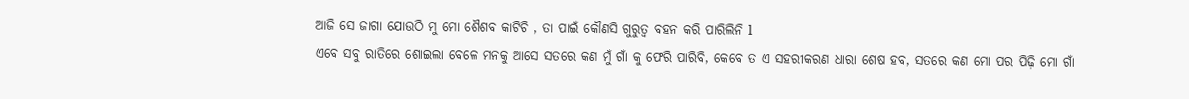ଆଜି ସେ ଜାଗା ଯୋଉଠି ମୁ ମୋ ଶୈଶବ କାଟିଚି , ତା ପାଇଁ କୌଣସି ଗୁରୁତ୍ୱ ବହନ କରି ପାରିଲିନି l
ଏବେ ସବୁ ରାତିରେ ଶୋଇଲା ବେଳେ ମନକୁ ଆସେ ସତରେ କଣ ମୁଁ ଗାଁ କୁ ଫେରି ପାରିବି, କେବେ ତ ଏ ସହରୀକରଣ ଧାରା ଶେଷ ହବ, ସତରେ କଣ ମୋ ପର ପିଢ଼ି ମୋ ଗାଁ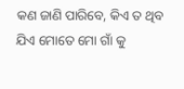କଣ ଜାଣି ପାରିବେ, କିଏ ତ ଥିବ ଯିଏ ମୋତେ ମୋ ଗାଁ କୁ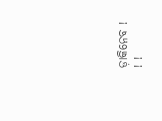ଡ଼ାକିନେବ ! ! !